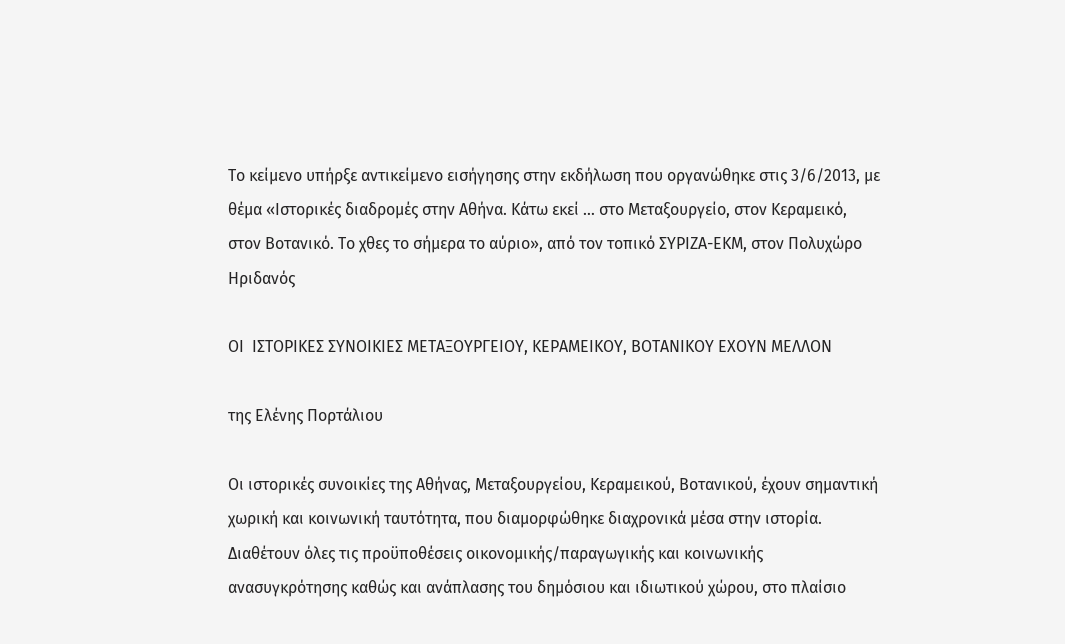Το κείμενο υπήρξε αντικείμενο εισήγησης στην εκδήλωση που οργανώθηκε στις 3/6/2013, με θέμα «Ιστορικές διαδρομές στην Αθήνα. Κάτω εκεί … στο Μεταξουργείο, στον Κεραμεικό, στον Βοτανικό. Το χθες το σήμερα το αύριο», από τον τοπικό ΣΥΡΙΖΑ-ΕΚΜ, στον Πολυχώρο Ηριδανός

ΟΙ  ΙΣΤΟΡΙΚΕΣ ΣΥΝΟΙΚΙΕΣ ΜΕΤΑΞΟΥΡΓΕΙΟΥ, ΚΕΡΑΜΕΙΚΟΥ, ΒΟΤΑΝΙΚΟΥ ΕΧΟΥΝ ΜΕΛΛΟΝ

της Ελένης Πορτάλιου

Οι ιστορικές συνοικίες της Αθήνας, Μεταξουργείου, Κεραμεικού, Βοτανικού, έχουν σημαντική χωρική και κοινωνική ταυτότητα, που διαμορφώθηκε διαχρονικά μέσα στην ιστορία. Διαθέτουν όλες τις προϋποθέσεις οικονομικής/παραγωγικής και κοινωνικής ανασυγκρότησης καθώς και ανάπλασης του δημόσιου και ιδιωτικού χώρου, στο πλαίσιο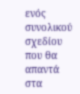ενός συνολικού σχεδίου που θα απαντά στα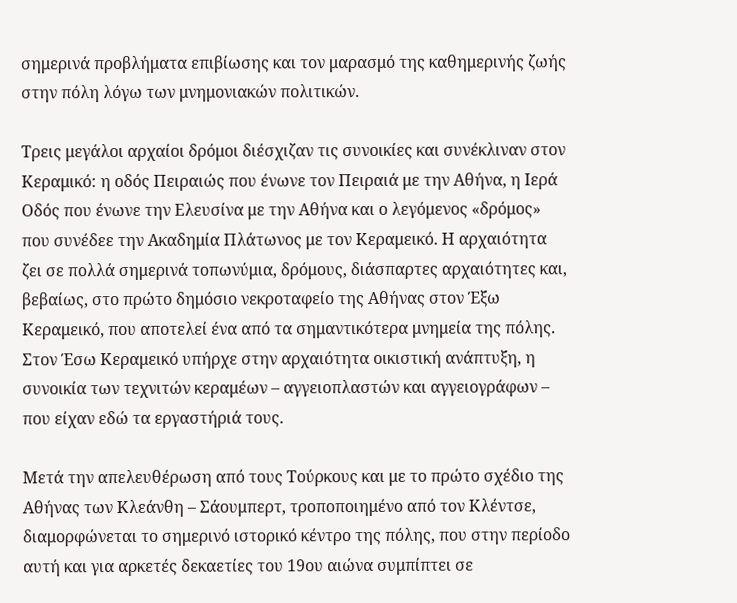σημερινά προβλήματα επιβίωσης και τον μαρασμό της καθημερινής ζωής στην πόλη λόγω των μνημονιακών πολιτικών.

Τρεις μεγάλοι αρχαίοι δρόμοι διέσχιζαν τις συνοικίες και συνέκλιναν στον Κεραμικό: η οδός Πειραιώς που ένωνε τον Πειραιά με την Αθήνα, η Ιερά Οδός που ένωνε την Ελευσίνα με την Αθήνα και ο λεγόμενος «δρόμος» που συνέδεε την Ακαδημία Πλάτωνος με τον Κεραμεικό. Η αρχαιότητα ζει σε πολλά σημερινά τοπωνύμια, δρόμους, διάσπαρτες αρχαιότητες και, βεβαίως, στο πρώτο δημόσιο νεκροταφείο της Αθήνας στον Έξω Κεραμεικό, που αποτελεί ένα από τα σημαντικότερα μνημεία της πόλης. Στον Έσω Κεραμεικό υπήρχε στην αρχαιότητα οικιστική ανάπτυξη, η συνοικία των τεχνιτών κεραμέων – αγγειοπλαστών και αγγειογράφων – που είχαν εδώ τα εργαστήριά τους.

Μετά την απελευθέρωση από τους Τούρκους και με το πρώτο σχέδιο της Αθήνας των Κλεάνθη – Σάουμπερτ, τροποποιημένο από τον Κλέντσε, διαμορφώνεται το σημερινό ιστορικό κέντρο της πόλης, που στην περίοδο αυτή και για αρκετές δεκαετίες του 19ου αιώνα συμπίπτει σε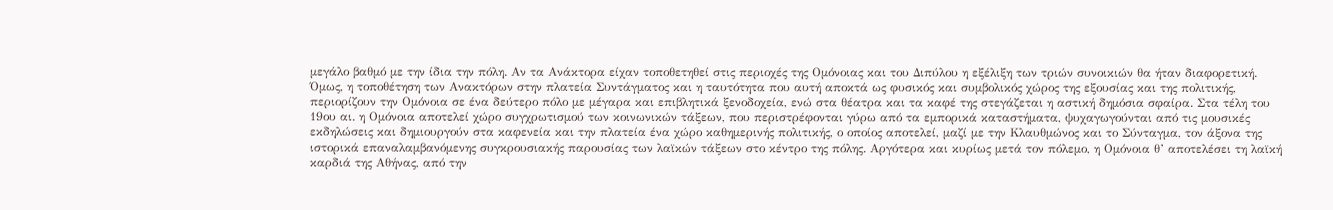μεγάλο βαθμό με την ίδια την πόλη. Αν τα Ανάκτορα είχαν τοποθετηθεί στις περιοχές της Ομόνοιας και του Διπύλου η εξέλιξη των τριών συνοικιών θα ήταν διαφορετική. Όμως, η τοποθέτηση των Ανακτόρων στην πλατεία Συντάγματος και η ταυτότητα που αυτή αποκτά ως φυσικός και συμβολικός χώρος της εξουσίας και της πολιτικής, περιορίζουν την Ομόνοια σε ένα δεύτερο πόλο με μέγαρα και επιβλητικά ξενοδοχεία, ενώ στα θέατρα και τα καφέ της στεγάζεται η αστική δημόσια σφαίρα. Στα τέλη του 19ου αι. η Ομόνοια αποτελεί χώρο συγχρωτισμού των κοινωνικών τάξεων, που περιστρέφονται γύρω από τα εμπορικά καταστήματα, ψυχαγωγούνται από τις μουσικές εκδηλώσεις και δημιουργούν στα καφενεία και την πλατεία ένα χώρο καθημερινής πολιτικής, ο οποίος αποτελεί, μαζί με την Κλαυθμώνος και το Σύνταγμα, τον άξονα της ιστορικά επαναλαμβανόμενης συγκρουσιακής παρουσίας των λαϊκών τάξεων στο κέντρο της πόλης. Αργότερα και κυρίως μετά τον πόλεμο, η Ομόνοια θ’ αποτελέσει τη λαϊκή καρδιά της Αθήνας, από την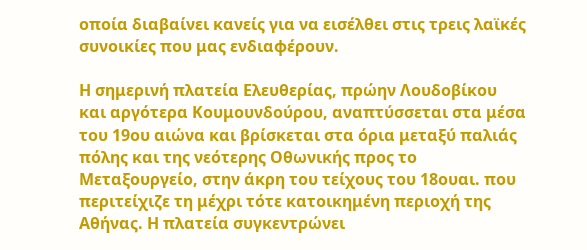οποία διαβαίνει κανείς για να εισέλθει στις τρεις λαϊκές συνοικίες που μας ενδιαφέρουν.

Η σημερινή πλατεία Ελευθερίας, πρώην Λουδοβίκου και αργότερα Κουμουνδούρου, αναπτύσσεται στα μέσα του 19ου αιώνα και βρίσκεται στα όρια μεταξύ παλιάς πόλης και της νεότερης Οθωνικής προς το Μεταξουργείο, στην άκρη του τείχους του 18ουαι. που περιτείχιζε τη μέχρι τότε κατοικημένη περιοχή της Αθήνας. Η πλατεία συγκεντρώνει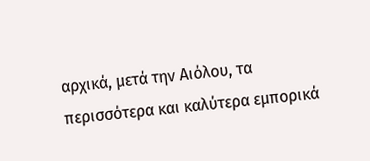αρχικά, μετά την Αιόλου, τα περισσότερα και καλύτερα εμπορικά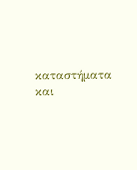καταστήματα και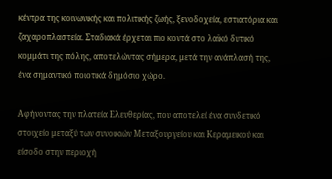κέντρα της κοινωνικής και πολιτικής ζωής, ξενοδοχεία, εστιατόρια και ζαχαροπλαστεία. Σταδιακά έρχεται πιο κοντά στο λαϊκό δυτικό κομμάτι της πόλης, αποτελώντας σήμερα, μετά την ανάπλασή της, ένα σημαντικό ποιοτικά δημόσιο χώρο.

Αφήνοντας την πλατεία Ελευθερίας, που αποτελεί ένα συνδετικό στοιχείο μεταξύ των συνοικιών Μεταξουργείου και Κεραμεικού και είσοδο στην περιοχή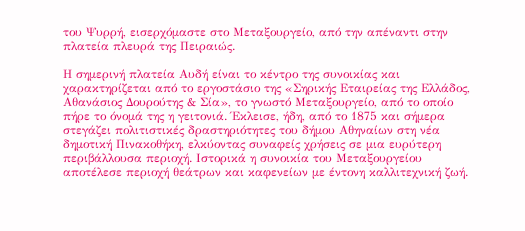του Ψυρρή, εισερχόμαστε στο Μεταξουργείο, από την απέναντι στην πλατεία πλευρά της Πειραιώς.

Η σημερινή πλατεία Αυδή είναι το κέντρο της συνοικίας και χαρακτηρίζεται από το εργοστάσιο της «Σηρικής Εταιρείας της Ελλάδος, Αθανάσιος Δουρούτης & Σία», το γνωστό Μεταξουργείο, από το οποίο πήρε το όνομά της η γειτονιά. Έκλεισε, ήδη, από το 1875 και σήμερα στεγάζει πολιτιστικές δραστηριότητες του δήμου Αθηναίων στη νέα δημοτική Πινακοθήκη, ελκύοντας συναφείς χρήσεις σε μια ευρύτερη περιβάλλουσα περιοχή. Ιστορικά η συνοικία του Μεταξουργείου αποτέλεσε περιοχή θεάτρων και καφενείων με έντονη καλλιτεχνική ζωή.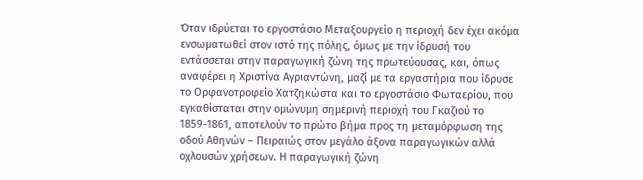Όταν ιδρύεται το εργοστάσιο Μεταξουργείο η περιοχή δεν έχει ακόμα ενσωματωθεί στον ιστό της πόλης, όμως με την ίδρυσή του εντάσσεται στην παραγωγική ζώνη της πρωτεύουσας, και, όπως αναφέρει η Χριστίνα Αγριαντώνη, μαζί με τα εργαστήρια που ίδρυσε το Ορφανοτροφείο Χατζηκώστα και το εργοστάσιο Φωταερίου, που εγκαθίσταται στην ομώνυμη σημερινή περιοχή του Γκαζιού το 1859-1861, αποτελούν το πρώτο βήμα προς τη μεταμόρφωση της οδού Αθηνών – Πειραιώς στον μεγάλο άξονα παραγωγικών αλλά οχλουσών χρήσεων. Η παραγωγική ζώνη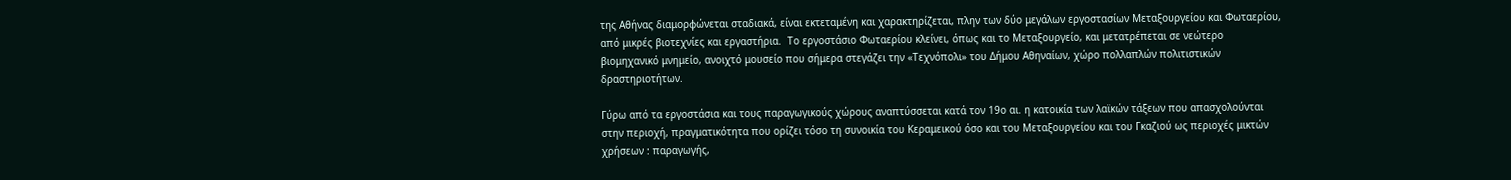της Αθήνας διαμορφώνεται σταδιακά, είναι εκτεταμένη και χαρακτηρίζεται, πλην των δύο μεγάλων εργοστασίων Μεταξουργείου και Φωταερίου, από μικρές βιοτεχνίες και εργαστήρια.  Το εργοστάσιο Φωταερίου κλείνει, όπως και το Μεταξουργείο, και μετατρέπεται σε νεώτερο βιομηχανικό μνημείο, ανοιχτό μουσείο που σήμερα στεγάζει την «Τεχνόπολι» του Δήμου Αθηναίων, χώρο πολλαπλών πολιτιστικών δραστηριοτήτων.

Γύρω από τα εργοστάσια και τους παραγωγικούς χώρους αναπτύσσεται κατά τον 19ο αι. η κατοικία των λαϊκών τάξεων που απασχολούνται στην περιοχή, πραγματικότητα που ορίζει τόσο τη συνοικία του Κεραμεικού όσο και του Μεταξουργείου και του Γκαζιού ως περιοχές μικτών χρήσεων : παραγωγής,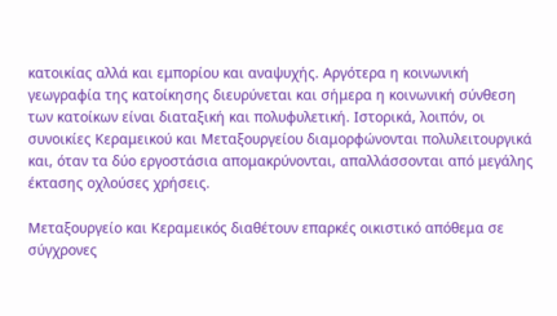κατοικίας αλλά και εμπορίου και αναψυχής. Αργότερα η κοινωνική γεωγραφία της κατοίκησης διευρύνεται και σήμερα η κοινωνική σύνθεση των κατοίκων είναι διαταξική και πολυφυλετική. Ιστορικά, λοιπόν, οι συνοικίες Κεραμεικού και Μεταξουργείου διαμορφώνονται πολυλειτουργικά και, όταν τα δύο εργοστάσια απομακρύνονται, απαλλάσσονται από μεγάλης έκτασης οχλούσες χρήσεις.

Μεταξουργείο και Κεραμεικός διαθέτουν επαρκές οικιστικό απόθεμα σε σύγχρονες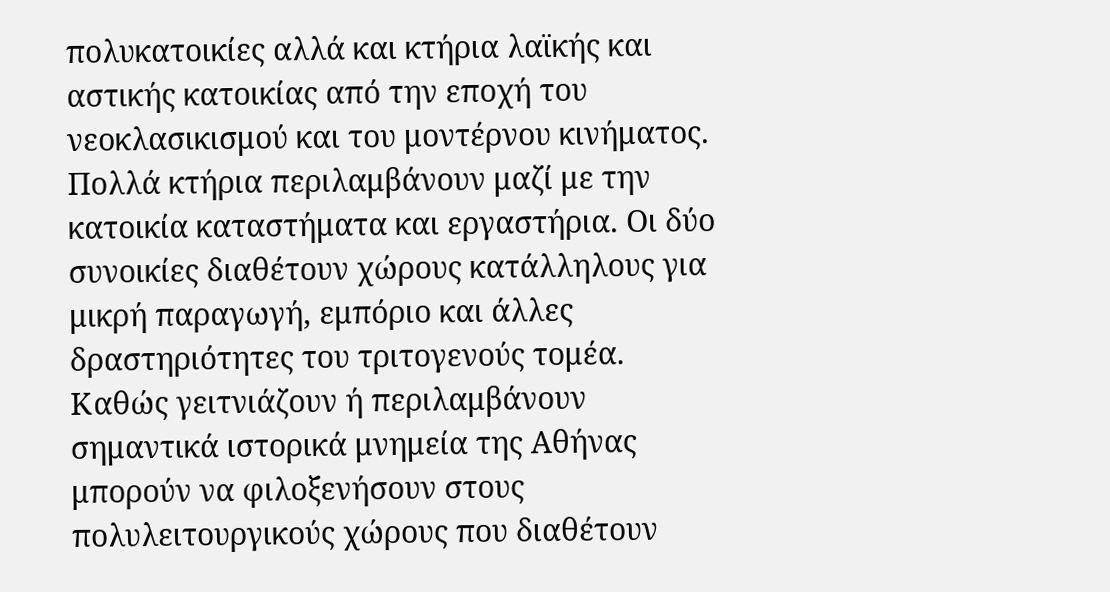πολυκατοικίες αλλά και κτήρια λαϊκής και αστικής κατοικίας από την εποχή του νεοκλασικισμού και του μοντέρνου κινήματος. Πολλά κτήρια περιλαμβάνουν μαζί με την κατοικία καταστήματα και εργαστήρια. Οι δύο συνοικίες διαθέτουν χώρους κατάλληλους για μικρή παραγωγή, εμπόριο και άλλες δραστηριότητες του τριτογενούς τομέα. Καθώς γειτνιάζουν ή περιλαμβάνουν σημαντικά ιστορικά μνημεία της Αθήνας μπορούν να φιλοξενήσουν στους πολυλειτουργικούς χώρους που διαθέτουν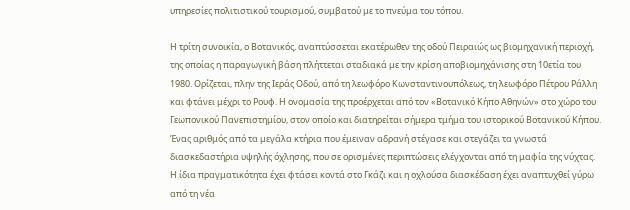υπηρεσίες πολιτιστικού τουρισμού, συμβατού με το πνεύμα του τόπου.

Η τρίτη συνοικία, ο Βοτανικός, αναπτύσσεται εκατέρωθεν της οδού Πειραιώς ως βιομηχανική περιοχή, της οποίας η παραγωγική βάση πλήττεται σταδιακά με την κρίση αποβιομηχάνισης στη 10ετία του 1980. Ορίζεται, πλην της Ιεράς Οδού, από τη λεωφόρο Κωνσταντινουπόλεως, τη λεωφόρο Πέτρου Ράλλη και φτάνει μέχρι το Ρουφ. Η ονομασία της προέρχεται από τον «Βοτανικό Κήπο Αθηνών» στο χώρο του Γεωπονικού Πανεπιστημίου, στον οποίο και διατηρείται σήμερα τμήμα του ιστορικού Βοτανικού Κήπου. Ένας αριθμός από τα μεγάλα κτήρια που έμειναν αδρανή στέγασε και στεγάζει τα γνωστά διασκεδαστήρια υψηλής όχλησης, που σε ορισμένες περιπτώσεις ελέγχονται από τη μαφία της νύχτας. Η ίδια πραγματικότητα έχει φτάσει κοντά στο Γκάζι και η οχλούσα διασκέδαση έχει αναπτυχθεί γύρω από τη νέα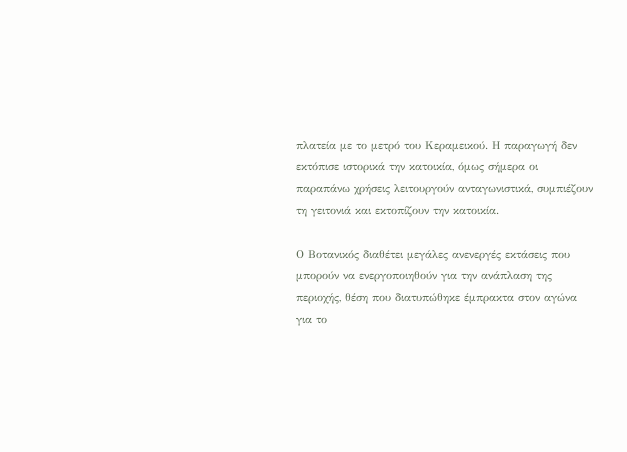πλατεία με το μετρό του Κεραμεικού. Η παραγωγή δεν εκτόπισε ιστορικά την κατοικία, όμως σήμερα οι παραπάνω χρήσεις λειτουργούν ανταγωνιστικά, συμπιέζουν τη γειτονιά και εκτοπίζουν την κατοικία.

Ο Βοτανικός διαθέτει μεγάλες ανενεργές εκτάσεις που μπορούν να ενεργοποιηθούν για την ανάπλαση της περιοχής, θέση που διατυπώθηκε έμπρακτα στον αγώνα για το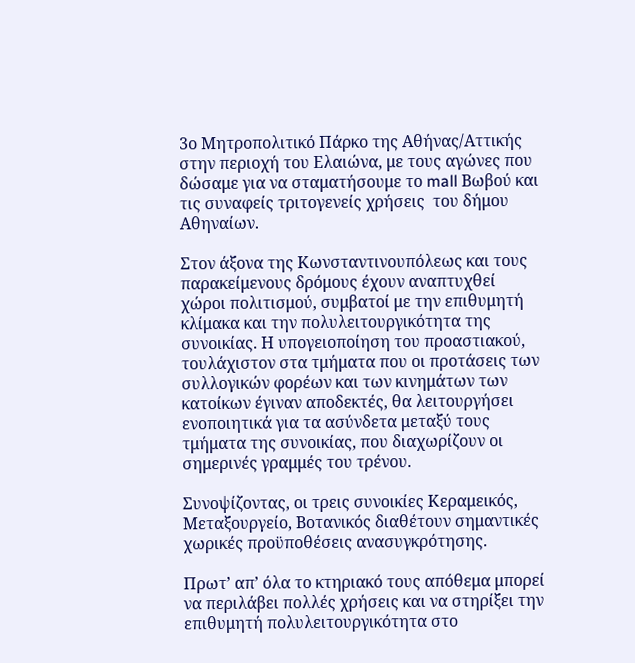3ο Μητροπολιτικό Πάρκο της Αθήνας/Αττικής στην περιοχή του Ελαιώνα, με τους αγώνες που δώσαμε για να σταματήσουμε το mall Βωβού και τις συναφείς τριτογενείς χρήσεις  του δήμου Αθηναίων.

Στον άξονα της Κωνσταντινουπόλεως και τους παρακείμενους δρόμους έχουν αναπτυχθεί χώροι πολιτισμού, συμβατοί με την επιθυμητή κλίμακα και την πολυλειτουργικότητα της συνοικίας. Η υπογειοποίηση του προαστιακού, τουλάχιστον στα τμήματα που οι προτάσεις των συλλογικών φορέων και των κινημάτων των κατοίκων έγιναν αποδεκτές, θα λειτουργήσει ενοποιητικά για τα ασύνδετα μεταξύ τους τμήματα της συνοικίας, που διαχωρίζουν οι σημερινές γραμμές του τρένου.

Συνοψίζοντας, οι τρεις συνοικίες Κεραμεικός, Μεταξουργείο, Βοτανικός διαθέτουν σημαντικές χωρικές προϋποθέσεις ανασυγκρότησης.

Πρωτ’ απ’ όλα το κτηριακό τους απόθεμα μπορεί να περιλάβει πολλές χρήσεις και να στηρίξει την επιθυμητή πολυλειτουργικότητα στο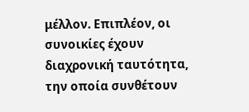μέλλον. Επιπλέον, οι συνοικίες έχουν διαχρονική ταυτότητα, την οποία συνθέτουν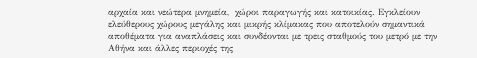αρχαία και νεώτερα μνημεία,  χώροι παραγωγής και κατοικίας. Εγκλείουν ελεύθερους χώρους μεγάλης και μικρής κλίμακας που αποτελούν σημαντικά αποθέματα για αναπλάσεις και συνδέονται με τρεις σταθμούς του μετρό με την Αθήνα και άλλες περιοχές της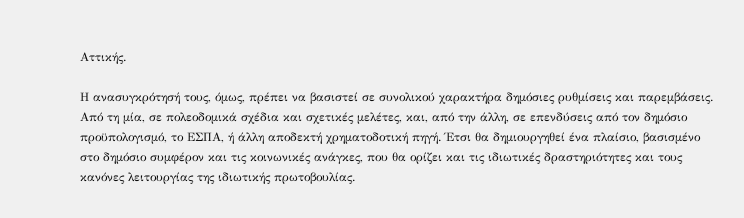Αττικής.

Η ανασυγκρότησή τους, όμως, πρέπει να βασιστεί σε συνολικού χαρακτήρα δημόσιες ρυθμίσεις και παρεμβάσεις. Από τη μία, σε πολεοδομικά σχέδια και σχετικές μελέτες, και, από την άλλη, σε επενδύσεις από τον δημόσιο προϋπολογισμό, το ΕΣΠΑ, ή άλλη αποδεκτή χρηματοδοτική πηγή. Έτσι θα δημιουργηθεί ένα πλαίσιο, βασισμένο στο δημόσιο συμφέρον και τις κοινωνικές ανάγκες, που θα ορίζει και τις ιδιωτικές δραστηριότητες και τους κανόνες λειτουργίας της ιδιωτικής πρωτοβουλίας.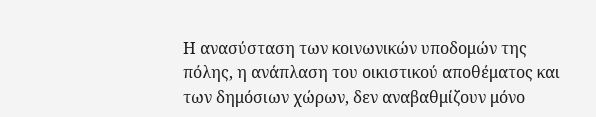Η ανασύσταση των κοινωνικών υποδομών της πόλης, η ανάπλαση του οικιστικού αποθέματος και των δημόσιων χώρων, δεν αναβαθμίζουν μόνο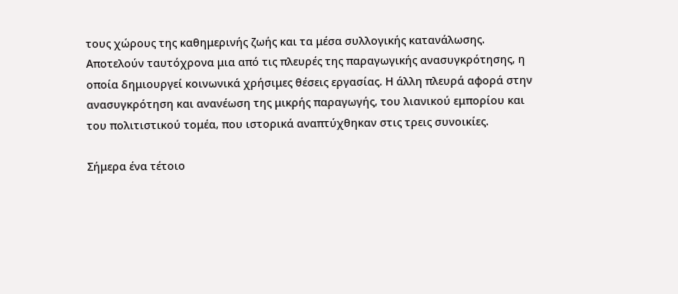τους χώρους της καθημερινής ζωής και τα μέσα συλλογικής κατανάλωσης. Αποτελούν ταυτόχρονα μια από τις πλευρές της παραγωγικής ανασυγκρότησης, η οποία δημιουργεί κοινωνικά χρήσιμες θέσεις εργασίας. Η άλλη πλευρά αφορά στην ανασυγκρότηση και ανανέωση της μικρής παραγωγής, του λιανικού εμπορίου και του πολιτιστικού τομέα, που ιστορικά αναπτύχθηκαν στις τρεις συνοικίες.

Σήμερα ένα τέτοιο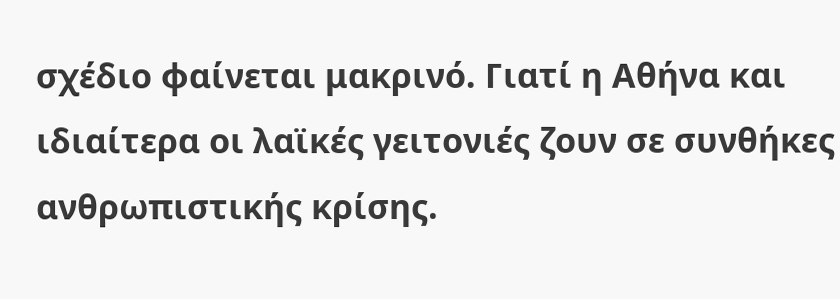σχέδιο φαίνεται μακρινό. Γιατί η Αθήνα και ιδιαίτερα οι λαϊκές γειτονιές ζουν σε συνθήκες ανθρωπιστικής κρίσης.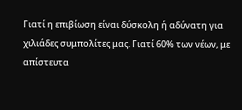Γιατί η επιβίωση είναι δύσκολη ή αδύνατη για χιλιάδες συμπολίτες μας. Γιατί 60% των νέων, με απίστευτα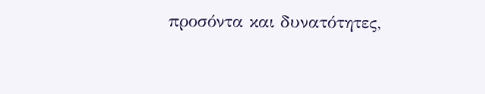προσόντα και δυνατότητες,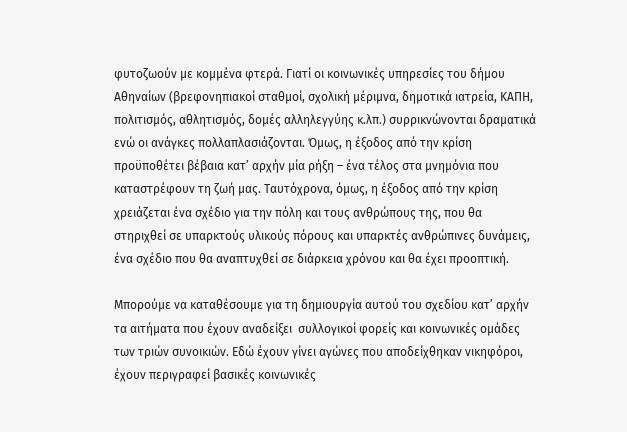φυτοζωούν με κομμένα φτερά. Γιατί οι κοινωνικές υπηρεσίες του δήμου Αθηναίων (βρεφονηπιακοί σταθμοί, σχολική μέριμνα, δημοτικά ιατρεία, ΚΑΠΗ, πολιτισμός, αθλητισμός, δομές αλληλεγγύης κ.λπ.) συρρικνώνονται δραματικά ενώ οι ανάγκες πολλαπλασιάζονται. Όμως, η έξοδος από την κρίση προϋποθέτει βέβαια κατ’ αρχήν μία ρήξη – ένα τέλος στα μνημόνια που καταστρέφουν τη ζωή μας. Ταυτόχρονα, όμως, η έξοδος από την κρίση χρειάζεται ένα σχέδιο για την πόλη και τους ανθρώπους της, που θα στηριχθεί σε υπαρκτούς υλικούς πόρους και υπαρκτές ανθρώπινες δυνάμεις, ένα σχέδιο που θα αναπτυχθεί σε διάρκεια χρόνου και θα έχει προοπτική.

Μπορούμε να καταθέσουμε για τη δημιουργία αυτού του σχεδίου κατ’ αρχήν τα αιτήματα που έχουν αναδείξει  συλλογικοί φορείς και κοινωνικές ομάδες των τριών συνοικιών. Εδώ έχουν γίνει αγώνες που αποδείχθηκαν νικηφόροι, έχουν περιγραφεί βασικές κοινωνικές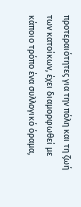προτεραιότητες για την πόλη και τη ζωή των κατοίκων, έχει διαμορφωθεί με κάποιο τρόπο ένα συλλογικό όραμα,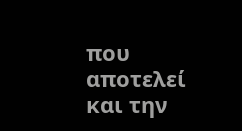που αποτελεί και την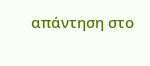απάντηση στο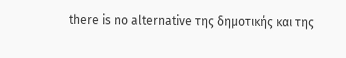there is no alternative της δημοτικής και της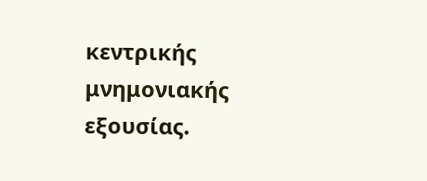κεντρικής μνημονιακής εξουσίας.